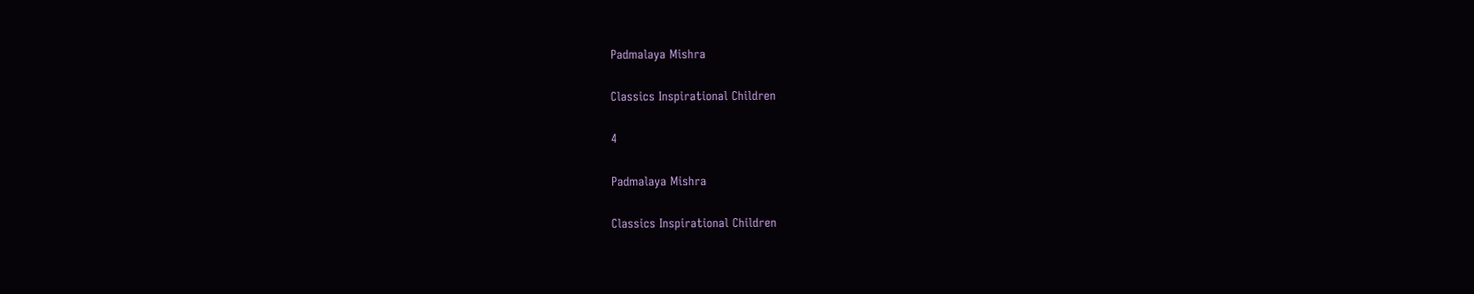Padmalaya Mishra

Classics Inspirational Children

4

Padmalaya Mishra

Classics Inspirational Children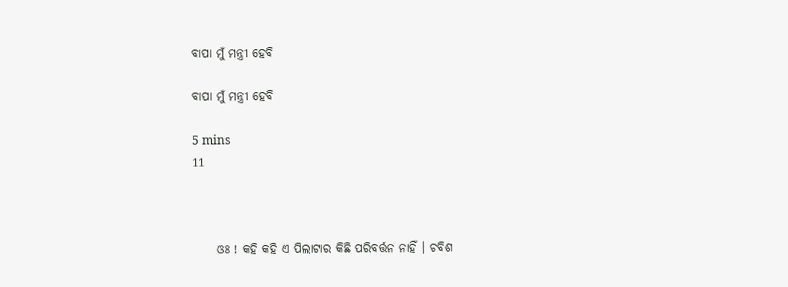ବାପା ମୁଁ ମନ୍ତ୍ରୀ ହେବି

ବାପା ମୁଁ ମନ୍ତ୍ରୀ ହେବି

5 mins
11



     ଓଃ ! କହି କହି ଏ ପିଲାଟାର କିଛି ପରିବର୍ତ୍ତନ ନାହିଁ । ଚବିଶ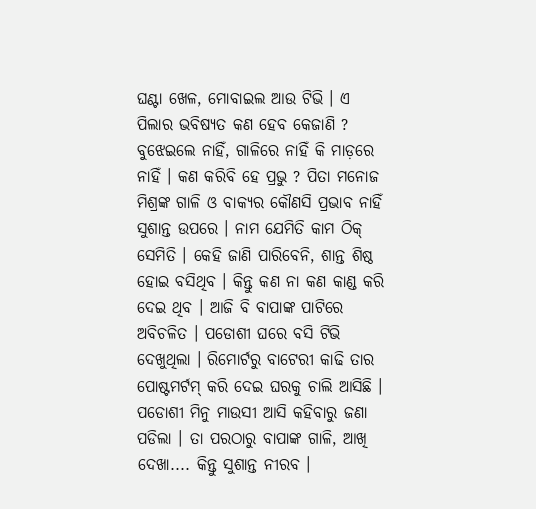ଘଣ୍ଟା ଖେଳ, ମୋବାଇଲ ଆଉ ଟିଭି । ଏ ପିଲାର ଭବିଷ୍ୟତ କଣ ହେବ କେଜାଣି ? ବୁଝେଇଲେ ନାହିଁ, ଗାଳିରେ ନାହିଁ କି ମାଡ଼ରେ ନାହିଁ । କଣ କରିବି ହେ ପ୍ରଭୁ ? ପିତା ମନୋଜ ମିଶ୍ରଙ୍କ ଗାଳି ଓ ବାକ୍ୟର କୌଣସି ପ୍ରଭାବ ନାହିଁ ସୁଶାନ୍ତ ଉପରେ । ନାମ ଯେମିତି କାମ ଠିକ୍ ସେମିତି । କେହି ଜାଣି ପାରିବେନି, ଶାନ୍ତ ଶିଷ୍ଠ ହୋଇ ବସିଥିବ । କିନ୍ତୁ କଣ ନା କଣ କାଣ୍ଡ କରି ଦେଇ ଥିବ । ଆଜି ବି ବାପାଙ୍କ ପାଟିରେ ଅବିଚଳିତ । ପଡୋଶୀ ଘରେ ବସି ଟିଭି ଦେଖୁଥିଲା । ରିମୋର୍ଟରୁ ବାଟେରୀ କାଢି ତାର ପୋଷ୍ଟମର୍ଟମ୍ କରି ଦେଇ ଘରକୁ ଚାଲି ଆସିଛି । ପଡୋଶୀ ମିନୁ ମାଉସୀ ଆସି କହିବାରୁ ଜଣା ପଡିଲା । ତା ପରଠାରୁ ବାପାଙ୍କ ଗାଳି, ଆଖି ଦେଖା.... କିନ୍ତୁ ସୁଶାନ୍ତ ନୀରବ ।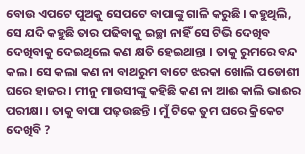ବୋଉ ଏପଟେ ପୁଅକୁ ସେପଟେ ବାପାଙ୍କୁ ଗାଳି କରୁଛି । କହୁଥିଲି, ସେ ଯଦି କହୁଛି ତାର ପଢିବାକୁ ଇଚ୍ଛା ନାହିଁ ସେ ଟିଭି ଦେଖିବ ଦେଖିବାକୁ ଦେଇଥିଲେ କଣ କ୍ଷତି ହେଇଥାନ୍ତା । ତାକୁ ରୁମରେ ବନ୍ଦ କଲ । ସେ କଲା କଣ ନା ବାଥରୁମ ବାଟେ ଝରକା ଖୋଲି ପଡୋଶୀ ଘରେ ହାଜର । ମୀନୁ ମାଉସୀଙ୍କୁ କହିଛି କଣ ନା ଆଈ କାଲି ଭାଈର ପରୀକ୍ଷା । ତାକୁ ବାପା ପଢ଼ଉଛନ୍ତି । ମୁଁ ଟିକେ ତୁମ ଘରେ କ୍ରିକେଟ ଦେଖିବି ?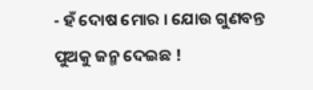- ହଁ ଦୋଷ ମୋର । ଯୋଉ ଗୁଣବନ୍ତ ପୁଅକୁ ଜନ୍ମ ଦେଇଛ !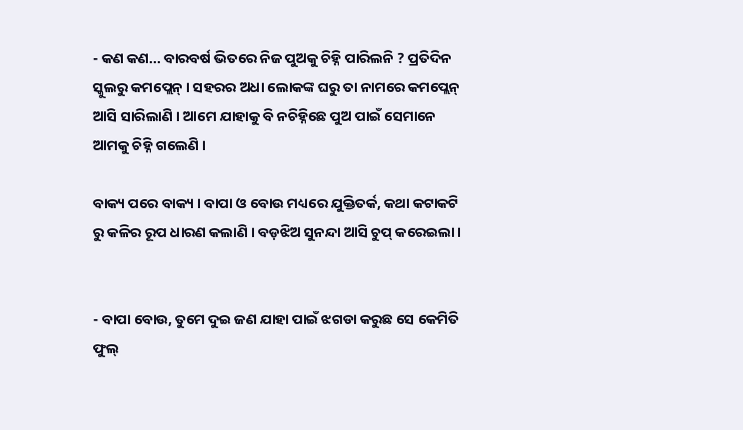- କଣ କଣ... ବାରବର୍ଷ ଭିତରେ ନିଜ ପୁଅକୁ ଚିହ୍ନି ପାରିଲନି ? ପ୍ରତିଦିନ ସ୍କୁଲରୁ କମପ୍ଲେନ୍ । ସହରର ଅଧା ଲୋକଙ୍କ ଘରୁ ତା ନାମରେ କମପ୍ଲେନ୍ ଆସି ସାରିଲାଣି । ଆମେ ଯାହାକୁ ବି ନଚିହ୍ନିଛେ ପୁଅ ପାଇଁ ସେମାନେ ଆମକୁ ଚିହ୍ନି ଗଲେଣି ।

ବାକ୍ୟ ପରେ ବାକ୍ୟ । ବାପା ଓ ବୋଉ ମଧ୍ୟରେ ଯୁକ୍ତିତର୍କ, କଥା କଟାକଟି ରୁ କଳିର ରୂପ ଧାରଣ କଲାଣି । ବଡ଼ଝିଅ ସୁନନ୍ଦା ଆସି ଚୁପ୍ କରେଇଲା ।


- ବାପା ବୋଉ, ତୁମେ ଦୁଇ ଜଣ ଯାହା ପାଇଁ ଝଗଡା କରୁଛ ସେ କେମିତି ଫୁଲ୍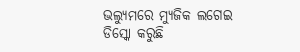ଭଲ୍ୟୁମରେ ମ୍ୟୁଜିକ ଲଗେଇ ଡିସ୍କୋ କରୁଛି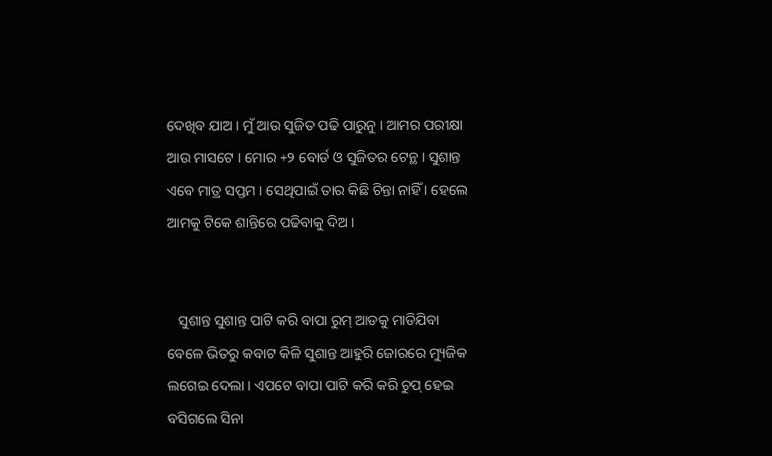ଦେଖିବ ଯାଅ । ମୁଁ ଆଉ ସୁଜିତ ପଢି ପାରୁନୁ । ଆମର ପରୀକ୍ଷା ଆଉ ମାସଟେ । ମୋର +୨ ବୋର୍ଡ ଓ ସୁଜିତର ଟେନ୍ଥ । ସୁଶାନ୍ତ ଏବେ ମାତ୍ର ସପ୍ତମ । ସେଥିପାଇଁ ତାର କିଛି ଚିନ୍ତା ନାହିଁ । ହେଲେ ଆମକୁ ଟିକେ ଶାନ୍ତିରେ ପଢିବାକୁ ଦିଅ ।


   ସୁଶାନ୍ତ ସୁଶାନ୍ତ ପାଟି କରି ବାପା ରୁମ୍ ଆଡକୁ ମାଡିଯିବା ବେଳେ ଭିତରୁ କବାଟ କିଳି ସୁଶାନ୍ତ ଆହୁରି ଜୋରରେ ମ୍ୟୁଜିକ ଲଗେଇ ଦେଲା । ଏପଟେ ବାପା ପାଟି କରି କରି ଚୁପ୍ ହେଇ ବସିଗଲେ ସିନା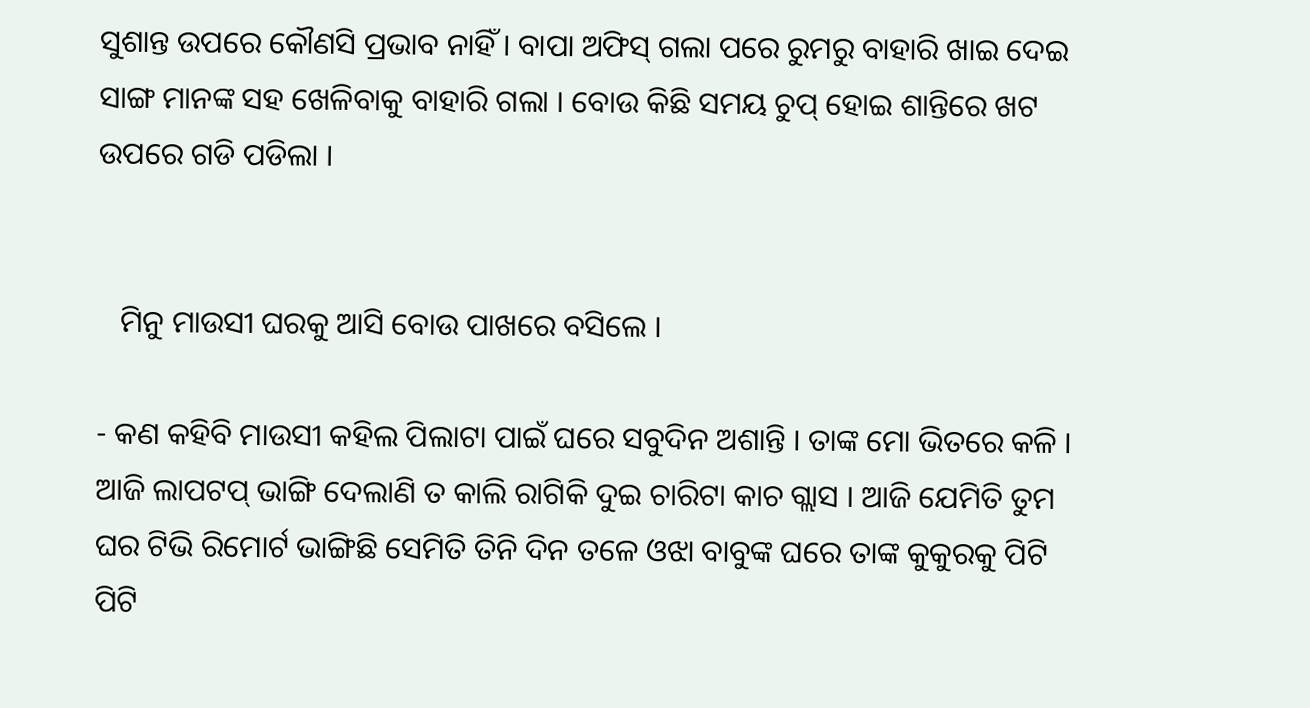ସୁଶାନ୍ତ ଉପରେ କୌଣସି ପ୍ରଭାବ ନାହିଁ । ବାପା ଅଫିସ୍ ଗଲା ପରେ ରୁମରୁ ବାହାରି ଖାଇ ଦେଇ ସାଙ୍ଗ ମାନଙ୍କ ସହ ଖେଳିବାକୁ ବାହାରି ଗଲା । ବୋଉ କିଛି ସମୟ ଚୁପ୍ ହୋଇ ଶାନ୍ତିରେ ଖଟ ଉପରେ ଗଡି ପଡିଲା ।


   ମିନୁ ମାଉସୀ ଘରକୁ ଆସି ବୋଉ ପାଖରେ ବସିଲେ ।

- କଣ କହିବି ମାଉସୀ କହିଲ ପିଲାଟା ପାଇଁ ଘରେ ସବୁଦିନ ଅଶାନ୍ତି । ତାଙ୍କ ମୋ ଭିତରେ କଳି । ଆଜି ଲାପଟପ୍ ଭାଙ୍ଗି ଦେଲାଣି ତ କାଲି ରାଗିକି ଦୁଇ ଚାରିଟା କାଚ ଗ୍ଲାସ । ଆଜି ଯେମିତି ତୁମ ଘର ଟିଭି ରିମୋର୍ଟ ଭାଙ୍ଗିଛି ସେମିତି ତିନି ଦିନ ତଳେ ଓଝା ବାବୁଙ୍କ ଘରେ ତାଙ୍କ କୁକୁରକୁ ପିଟି ପିଟି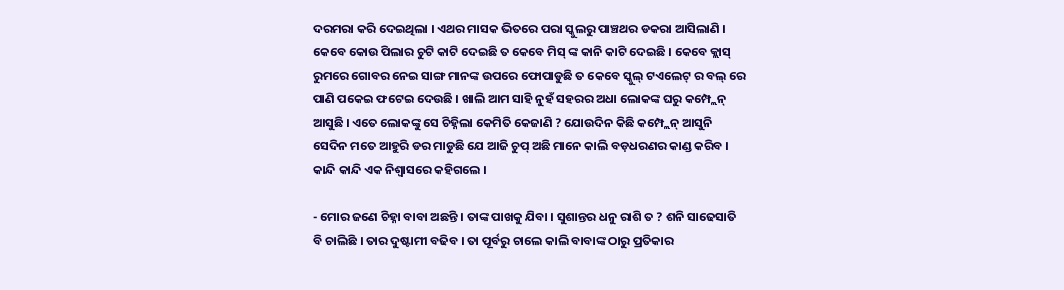ଦରମରା କରି ଦେଇଥିଲା । ଏଥର ମାସକ ଭିତରେ ପରା ସ୍କୁଲରୁ ପାଞ୍ଚଥର ଡକରା ଆସିଲାଣି । କେବେ କୋଉ ପିଲାର ଚୁଟି କାଟି ଦେଇଛି ତ କେବେ ମିସ୍ ଙ୍କ କାନି କାଟି ଦେଇଛି । କେବେ କ୍ଲାସ୍ ରୁମରେ ଗୋବର ନେଇ ସାଙ୍ଗ ମାନଙ୍କ ଉପରେ ଫୋପାଡୁଛି ତ କେବେ ସ୍କୁଲ୍ ଟଏଲେଟ୍ ର ବଲ୍ ରେ ପାଣି ପକେଇ ଫଟେଇ ଦେଉଛି । ଖାଲି ଆମ ସାହି ନୁହଁ ସହରର ଅଧା ଲୋକଙ୍କ ଘରୁ କମ୍ପ୍ଲେନ୍ ଆସୁଛି । ଏତେ ଲୋକଙ୍କୁ ସେ ଚିହ୍ନିଲା କେମିତି କେଜାଣି ? ଯୋଉଦିନ କିଛି କମ୍ପ୍ଲେନ୍ ଆସୁନି ସେଦିନ ମତେ ଆହୁରି ଡର ମାଡୁଛି ଯେ ଆଜି ଚୁପ୍ ଅଛି ମାନେ କାଲି ବଡ଼ଧରଣର କାଣ୍ଡ କରିବ । କାନ୍ଦି କାନ୍ଦି ଏକ ନିଶ୍ଵାସରେ କହିଗଲେ ।

- ମୋର ଜଣେ ଚିହ୍ନା ବାବା ଅଛନ୍ତି । ତାଙ୍କ ପାଖକୁ ଯିବା । ସୁଶାନ୍ତର ଧନୁ ରାଶି ତ ? ଶନି ସାଢେସାତି ବି ଚାଲିଛି । ତାର ଦୁଷ୍ଟାମୀ ବଢିବ । ତା ପୂର୍ବରୁ ଚାଲେ କାଲି ବାବାଙ୍କ ଠାରୁ ପ୍ରତିକାର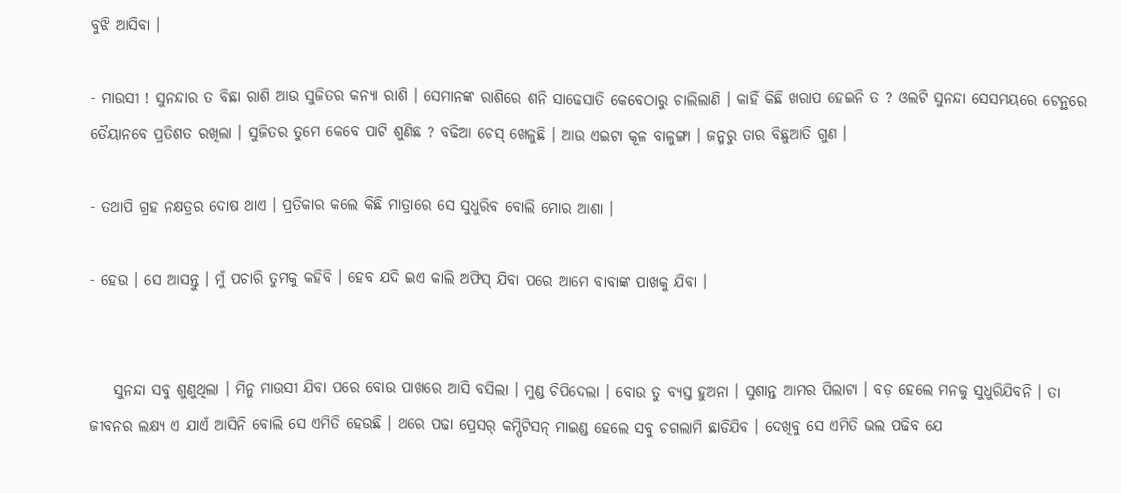ବୁଝି ଆସିବା ।

- ମାଉସୀ ! ସୁନନ୍ଦାର ତ ବିଛା ରାଶି ଆଉ ସୁଜିତର କନ୍ୟା ରାଶି । ସେମାନଙ୍କ ରାଶିରେ ଶନି ସାଢେସାତି କେବେଠାରୁ ଚାଲିଲାଣି । କାହିଁ କିଛି ଖରାପ ହେଇନି ତ ? ଓଲଟି ସୁନନ୍ଦା ସେସମୟରେ ଟେନ୍ଥରେ ତୈୟାନବେ ପ୍ରତିଶତ ରଖିଲା । ସୁଜିତର ତୁମେ କେବେ ପାଟି ଶୁଣିଛ ? ବଢିଆ ଚେସ୍ ଖେଳୁଛି । ଆଉ ଏଇଟା କୂଳ ବାଳୁଙ୍ଗା । ଜନ୍ମରୁ ତାର ବିଛୁଆତି ଗୁଣ ।

- ତଥାପି ଗ୍ରହ ନକ୍ଷତ୍ରର ଦୋଷ ଥାଏ । ପ୍ରତିକାର କଲେ କିଛି ମାତ୍ରାରେ ସେ ସୁଧୁରିବ ବୋଲି ମୋର ଆଶା ।

- ହେଉ । ସେ ଆସନ୍ତୁ । ମୁଁ ପଚାରି ତୁମକୁ କହିବି । ହେବ ଯଦି ଇଏ କାଲି ଅଫିସ୍ ଯିବା ପରେ ଆମେ ବାବାଙ୍କ ପାଖକୁ ଯିବା ।


    ସୁନନ୍ଦା ସବୁ ଶୁଣୁଥିଲା । ମିନୁ ମାଉସୀ ଯିବା ପରେ ବୋଉ ପାଖରେ ଆସି ବସିଲା । ମୁଣ୍ଡ ଚିପିଦେଲା । ବୋଉ ତୁ ବ୍ୟସ୍ତ ହୁଅନା । ସୁଶାନ୍ତ ଆମର ପିଲାଟା । ବଡ଼ ହେଲେ ମନକୁ ସୁଧୁରିଯିବନି । ତା ଜୀବନର ଲକ୍ଷ୍ୟ ଏ ଯାଏଁ ଆସିନି ବୋଲି ସେ ଏମିତି ହେଉଛି । ଥରେ ପଢା ପ୍ରେସର୍ କମ୍ପିଟିସନ୍ ମାଇଣ୍ଡ ହେଲେ ସବୁ ଚଗଲାମି ଛାଡିଯିବ । ଦେଖିବୁ ସେ ଏମିତି ଭଲ ପଢିବ ଯେ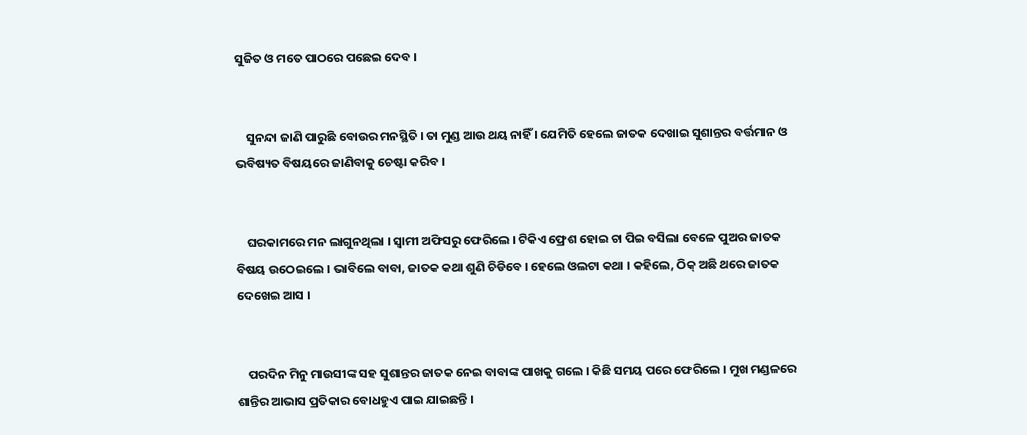ସୁଜିତ ଓ ମତେ ପାଠରେ ପଛେଇ ଦେବ ।


    ସୁନନ୍ଦା ଜାଣି ପାରୁଛି ବୋଉର ମନସ୍ଥିତି । ତା ମୁଣ୍ଡ ଆଉ ଥୟ ନାହିଁ । ଯେମିତି ହେଲେ ଜାତକ ଦେଖାଇ ସୁଶାନ୍ତର ବର୍ତ୍ତମାନ ଓ ଭବିଷ୍ୟତ ବିଷୟରେ ଜାଣିବାକୁ ଚେଷ୍ଟା କରିବ ।


    ଘରକାମରେ ମନ ଲାଗୁନଥିଲା । ସ୍ଵାମୀ ଅଫିସରୁ ଫେରିଲେ । ଟିକିଏ ଫ୍ରେଶ ହୋଇ ଚା ପିଇ ବସିଲା ବେଳେ ପୁଅର ଜାତକ ବିଷୟ ଉଠେଇଲେ । ଭାବିଲେ ବାବା, ଜାତକ କଥା ଶୁଣି ଚିଡିବେ । ହେଲେ ଓଲଟା କଥା । କହିଲେ, ଠିକ୍ ଅଛି ଥରେ ଜାତକ ଦେଖେଇ ଆସ ।


    ପରଦିନ ମିନୁ ମାଉସୀଙ୍କ ସହ ସୁଶାନ୍ତର ଜାତକ ନେଇ ବାବାଙ୍କ ପାଖକୁ ଗଲେ । କିଛି ସମୟ ପରେ ଫେରିଲେ । ମୁଖ ମଣ୍ଡଳରେ ଶାନ୍ତିର ଆଭାସ ପ୍ରତିକାର ବୋଧହୁଏ ପାଇ ଯାଇଛନ୍ତି ।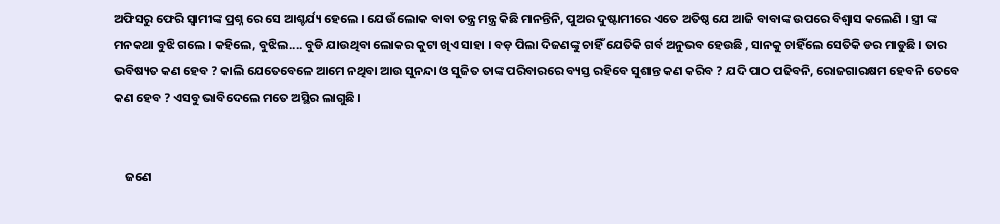ଅଫିସରୁ ଫେରି ସ୍ଵାମୀଙ୍କ ପ୍ରଶ୍ନ ରେ ସେ ଆଶ୍ଚର୍ଯ୍ୟ ହେଲେ । ଯେଉଁ ଲୋକ ବାବା ତନ୍ତ୍ର ମନ୍ତ୍ର କିଛି ମାନନ୍ତିନି, ପୁଅର ଦୁଷ୍ଟାମୀରେ ଏତେ ଅତିଷ୍ଠ ଯେ ଆଜି ବାବାଙ୍କ ଉପରେ ବିଶ୍ୱାସ କଲେଣି । ସ୍ତ୍ରୀ ଙ୍କ ମନକଥା ବୁଝି ଗଲେ । କହିଲେ, ବୁଝିଲ.... ବୁଡି ଯାଉଥିବା ଲୋକର କୁଟା ଖିଏ ସାହା । ବଡ଼ ପିଲା ଦିଜଣଙ୍କୁ ଚାହିଁ ଯେତିକି ଗର୍ବ ଅନୁଭବ ହେଉଛି , ସାନକୁ ଚାହିଁଲେ ସେତିକି ଡର ମାଡୁଛି । ତାର ଭବିଷ୍ୟତ କଣ ହେବ ? କାଲି ଯେତେବେଳେ ଆମେ ନଥିବା ଆଉ ସୁନନ୍ଦା ଓ ସୁଜିତ ତାଙ୍କ ପରିବାରରେ ବ୍ୟସ୍ତ ରହିବେ ସୁଶାନ୍ତ କଣ କରିବ ? ଯଦି ପାଠ ପଢିବନି, ରୋଜଗାରକ୍ଷମ ହେବନି ତେବେ କଣ ହେବ ? ଏସବୁ ଭାବିଦେଲେ ମତେ ଅସ୍ଥିର ଲାଗୁଛି ।


    ଜଣେ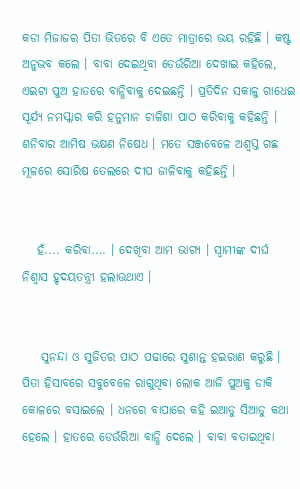କଡା ମିଜାଜର ପିତା ଭିତରେ ବି ଏତେ ମାତ୍ରାରେ ଭୟ ରହିଛି । କଷ୍ଟ ଅନୁଭବ କଲେ । ବାବା ଦେଇଥିବା ଡେଉଁରିଆ ଦେଖାଇ କହିଲେ, ଏଇଟା ପୁଅ ହାତରେ ବାନ୍ଧିବାକୁ ଦେଇଛନ୍ତି । ପ୍ରତିଦିନ ସକାଳୁ ଗାଧେଇ ସୂର୍ଯ୍ୟ ନମସ୍କାର କରି ହନୁମାନ ଚାଳିଶା ପାଠ କରିବାକୁ କହିଛନ୍ତି । ଶନିବାର ଆମିଷ ଭକ୍ଷଣ ନିଷେଧ । ମତେ ସଞ୍ଜବେଳେ ଅଶ୍ଵସ୍ତ ଗଛ ମୂଳରେ ସୋରିଷ ତେଲରେ ଦୀପ ଜାଳିବାକୁ କହିଛନ୍ତି ।


   ହଁ.... କରିବା.... । ଦେଖିବା ଆମ ଭାଗ୍ୟ । ସ୍ଵାମୀଙ୍କ ଦୀର୍ଘ ନିଶ୍ଵାସ ହୃଦୟତନ୍ତ୍ରୀ ହଲାଉଥାଏ ।


    ସୁନନ୍ଦା ଓ ସୁଜିତର ପାଠ ପଢାରେ ସୁଶାନ୍ତ ହଇରାଣ କରୁଛି । ପିତା ହିସାବରେ ସବୁବେଳେ ରାଗୁଥିବା ଲୋକ ଆଜି ପୁଅକୁ ଡାକି କୋଳରେ ବସାଇଲେ । ଧନରେ ବାପାରେ କହି ଇଆଡୁ ସିଆଡୁ କଥା ହେଲେ । ହାତରେ ଡେଉଁରିଆ ବାନ୍ଧି ଦେଲେ । ବାବା ବତାଇଥିବା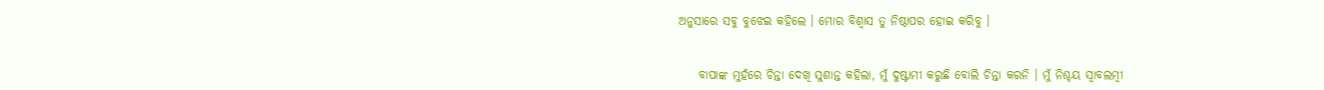ଅନୁସାରେ ସବୁ ବୁଝେଇ କହିଲେ । ମୋର ବିଶ୍ୱାସ ତୁ ନିଷ୍ଠାପର ହୋଇ କରିବୁ ।


    ବାପାଙ୍କ ମୁହଁରେ ଚିନ୍ତା ଦେଖି ସୁଶାନ୍ତ କହିଲା, ମୁଁ ଦୁଷ୍ଟାମୀ କରୁଛି ବୋଲି ଚିନ୍ତା କରନି । ମୁଁ ନିଶ୍ଚୟ ସ୍ଵାବଲମ୍ବୀ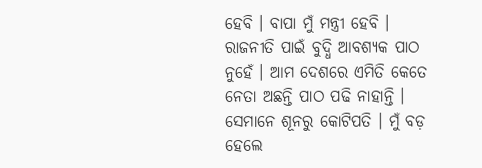ହେବି । ବାପା ମୁଁ ମନ୍ତ୍ରୀ ହେବି । ରାଜନୀତି ପାଇଁ ବୁଦ୍ଧି ଆବଶ୍ୟକ ପାଠ ନୁହେଁ । ଆମ ଦେଶରେ ଏମିତି କେତେ ନେତା ଅଛନ୍ତି ପାଠ ପଢି ନାହାନ୍ତି । ସେମାନେ ଶୂନରୁ କୋଟିପତି । ମୁଁ ବଡ଼ ହେଲେ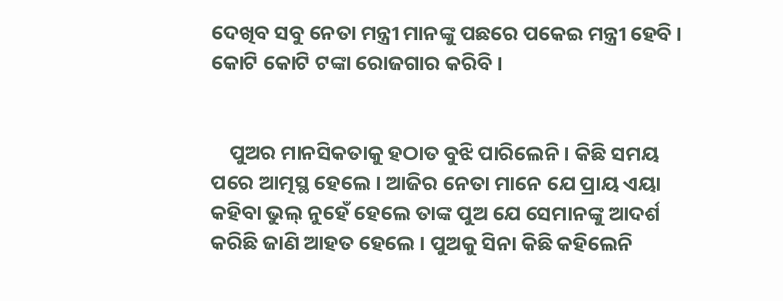ଦେଖିବ ସବୁ ନେତା ମନ୍ତ୍ରୀ ମାନଙ୍କୁ ପଛରେ ପକେଇ ମନ୍ତ୍ରୀ ହେବି । କୋଟି କୋଟି ଟଙ୍କା ରୋଜଗାର କରିବି ।


    ପୁଅର ମାନସିକତାକୁ ହଠାତ ବୁଝି ପାରିଲେନି । କିଛି ସମୟ ପରେ ଆତ୍ମସ୍ଥ ହେଲେ । ଆଜିର ନେତା ମାନେ ଯେ ପ୍ରାୟ ଏୟା କହିବା ଭୁଲ୍ ନୁହେଁ ହେଲେ ତାଙ୍କ ପୁଅ ଯେ ସେମାନଙ୍କୁ ଆଦର୍ଶ କରିଛି ଜାଣି ଆହତ ହେଲେ । ପୁଅକୁ ସିନା କିଛି କହିଲେନି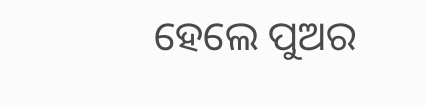ହେଲେ ପୁଅର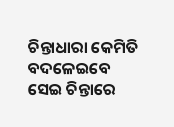ଚିନ୍ତାଧାରା କେମିତି ବଦଳେଇବେ ସେଇ ଚିନ୍ତାରେ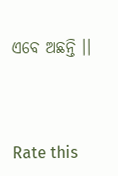ଏବେ ଅଛନ୍ତି ।।



Rate this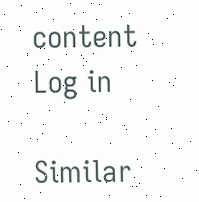content
Log in

Similar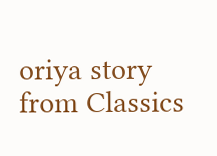oriya story from Classics